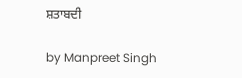ਸ਼ਤਾਬਦੀ

by Manpreet Singh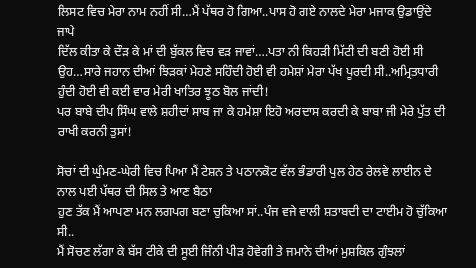ਲਿਸਟ ਵਿਚ ਮੇਰਾ ਨਾਮ ਨਹੀਂ ਸੀ…ਮੈਂ ਪੱਥਰ ਹੋ ਗਿਆ..ਪਾਸ ਹੋ ਗਏ ਨਾਲਦੇ ਮੇਰਾ ਮਜਾਕ ਉਡਾਉਂਦੇ ਜਾਪੇ
ਦਿੱਲ ਕੀਤਾ ਕੇ ਦੌੜ ਕੇ ਮਾਂ ਦੀ ਬੁੱਕਲ ਵਿਚ ਵੜ ਜਾਵਾਂ….ਪਤਾ ਨੀ ਕਿਹੜੀ ਮਿੱਟੀ ਦੀ ਬਣੀ ਹੋਈ ਸੀ ਉਹ…ਸਾਰੇ ਜਹਾਨ ਦੀਆਂ ਝਿੜਕਾਂ ਮੇਹਣੇ ਸਹਿੰਦੀ ਹੋਈ ਵੀ ਹਮੇਸ਼ਾਂ ਮੇਰਾ ਪੱਖ ਪੂਰਦੀ ਸੀ..ਅਮ੍ਰਿਤਧਾਰੀ ਹੁੰਦੀ ਹੋਈ ਵੀ ਕਈ ਵਾਰ ਮੇਰੀ ਖਾਤਿਰ ਝੂਠ ਬੋਲ ਜਾਂਦੀ!
ਪਰ ਬਾਬੇ ਦੀਪ ਸਿੰਘ ਵਾਲੇ ਸ਼ਹੀਦਾਂ ਸਾਬ ਜਾ ਕੇ ਹਮੇਸ਼ਾ ਇਹੋ ਅਰਦਾਸ ਕਰਦੀ ਕੇ ਬਾਬਾ ਜੀ ਮੇਰੇ ਪੁੱਤ ਦੀ ਰਾਖੀ ਕਰਨੀ ਤੁਸਾਂ!

ਸੋਚਾਂ ਦੀ ਘੁੰਮਣ-ਘੇਰੀ ਵਿਚ ਪਿਆ ਮੈਂ ਟੇਸ਼ਨ ਤੇ ਪਠਾਨਕੋਟ ਵੱਲ ਭੰਡਾਰੀ ਪੁਲ ਹੇਠ ਰੇਲਵੇ ਲਾਈਨ ਦੇ ਨਾਲ ਪਈ ਪੱਥਰ ਦੀ ਸਿਲ ਤੇ ਆਣ ਬੈਠਾ
ਹੁਣ ਤੱਕ ਮੈਂ ਆਪਣਾ ਮਨ ਲਗਪਗ ਬਣਾ ਚੁਕਿਆ ਸਾਂ..ਪੰਜ ਵਜੇ ਵਾਲੀ ਸ਼ਤਾਬਦੀ ਦਾ ਟਾਈਮ ਹੋ ਚੁੱਕਿਆ ਸੀ..
ਮੈਂ ਸੋਚਣ ਲੱਗਾ ਕੇ ਬੱਸ ਟੀਕੇ ਦੀ ਸੂਈ ਜਿੰਨੀ ਪੀੜ ਹੋਵੇਗੀ ਤੇ ਜਮਾਨੇ ਦੀਆਂ ਮੁਸ਼ਕਿਲ ਗੁੰਝਲਾਂ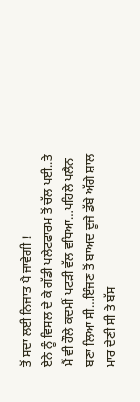ਤੋਂ ਸਦਾ ਲਈ ਨਿਜਾਤ ਪੈ ਜਾਵੇਗੀ !
ਏਨੇ ਨੂੰ ਵਿਸਲ ਦੇ ਕੇ ਗੱਡੀ ਪਲੇਟਫਾਰਮ ਤੋਂ ਚੱਲ ਪਈ..ਤੇ ਮੈਂ ਵੀ ਹੌਲੇ ਕਦਮੀਂ ਪਟੜੀ ਵੱਲ ਵਧਿਆ…ਪਹਿਲੇ ਪਲੈਨ ਬਣਾ ਲਿਆ ਸੀ…ਇੰਜਣ ਤੋਂ ਬਾਅਦ ਦੂਜੇ ਡੱਬੇ ਅੱਗੇ ਸ਼ਾਲ ਮਾਰ ਦੇਣੀ ਸੀ ਤੇ ਬੱਸ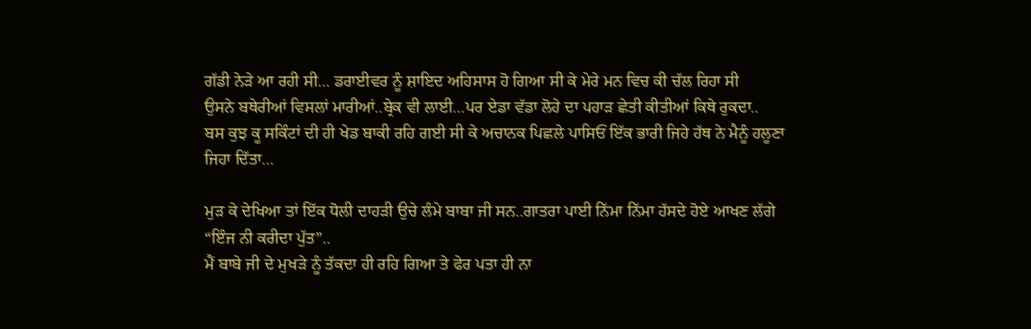ਗੱਡੀ ਨੇੜੇ ਆ ਰਹੀ ਸੀ… ਡਰਾਈਵਰ ਨੂੰ ਸ਼ਾਇਦ ਅਹਿਸਾਸ ਹੋ ਗਿਆ ਸੀ ਕੇ ਮੇਰੇ ਮਨ ਵਿਚ ਕੀ ਚੱਲ ਰਿਹਾ ਸੀ
ਉਸਨੇ ਬਥੇਰੀਆਂ ਵਿਸਲਾਂ ਮਾਰੀਆਂ..ਬ੍ਰੇਕ ਵੀ ਲਾਈ…ਪਰ ਏਡਾ ਵੱਡਾ ਲੋਹੇ ਦਾ ਪਹਾੜ ਛੇਤੀ ਕੀਤੀਆਂ ਕਿਥੇ ਰੁਕਦਾ..
ਬਸ ਕੁਝ ਕੂ ਸਕਿੰਟਾਂ ਦੀ ਹੀ ਖੇਡ ਬਾਕੀ ਰਹਿ ਗਈ ਸੀ ਕੇ ਅਚਾਨਕ ਪਿਛਲੇ ਪਾਸਿਓਂ ਇੱਕ ਭਾਰੀ ਜਿਹੇ ਹੱਥ ਨੇ ਮੈਨੂੰ ਹਲੂਣਾ ਜਿਹਾ ਦਿੱਤਾ…

ਮੁੜ ਕੇ ਦੇਖਿਆ ਤਾਂ ਇੱਕ ਧੋਲੀ ਦਾਹੜੀ ਉਚੇ ਲੰਮੇ ਬਾਬਾ ਜੀ ਸਨ..ਗਾਤਰਾ ਪਾਈ ਨਿੱਮਾ ਨਿੱਮਾ ਹੱਸਦੇ ਹੋਏ ਆਖਣ ਲੱਗੇ “ਇੰਜ ਨੀ ਕਰੀਦਾ ਪੁੱਤ”..
ਮੈਂ ਬਾਬੇ ਜੀ ਦੇ ਮੁਖੜੇ ਨੂੰ ਤੱਕਦਾ ਹੀ ਰਹਿ ਗਿਆ ਤੇ ਫੇਰ ਪਤਾ ਹੀ ਨਾ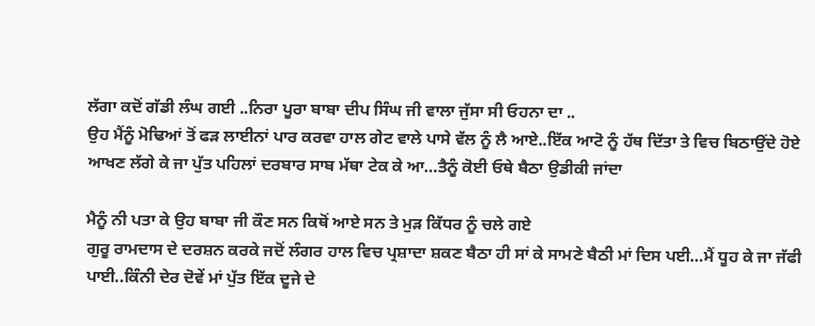ਲੱਗਾ ਕਦੋਂ ਗੱਡੀ ਲੰਘ ਗਈ ..ਨਿਰਾ ਪੂਰਾ ਬਾਬਾ ਦੀਪ ਸਿੰਘ ਜੀ ਵਾਲਾ ਜੁੱਸਾ ਸੀ ਓਹਨਾ ਦਾ ..
ਉਹ ਮੈਂਨੂੰ ਮੋਢਿਆਂ ਤੋਂ ਫੜ ਲਾਈਨਾਂ ਪਾਰ ਕਰਵਾ ਹਾਲ ਗੇਟ ਵਾਲੇ ਪਾਸੇ ਵੱਲ ਨੂੰ ਲੈ ਆਏ..ਇੱਕ ਆਟੋ ਨੂੰ ਹੱਥ ਦਿੱਤਾ ਤੇ ਵਿਚ ਬਿਠਾਉਂਦੇ ਹੋਏ ਆਖਣ ਲੱਗੇ ਕੇ ਜਾ ਪੁੱਤ ਪਹਿਲਾਂ ਦਰਬਾਰ ਸਾਬ ਮੱਥਾ ਟੇਕ ਕੇ ਆ…ਤੈਨੂੰ ਕੋਈ ਓਥੇ ਬੈਠਾ ਉਡੀਕੀ ਜਾਂਦਾ

ਮੈਨੂੰ ਨੀ ਪਤਾ ਕੇ ਉਹ ਬਾਬਾ ਜੀ ਕੌਣ ਸਨ ਕਿਥੋਂ ਆਏ ਸਨ ਤੇ ਮੁੜ ਕਿੱਧਰ ਨੂੰ ਚਲੇ ਗਏ
ਗੁਰੂ ਰਾਮਦਾਸ ਦੇ ਦਰਸ਼ਨ ਕਰਕੇ ਜਦੋਂ ਲੰਗਰ ਹਾਲ ਵਿਚ ਪ੍ਰਸ਼ਾਦਾ ਸ਼ਕਣ ਬੈਠਾ ਹੀ ਸਾਂ ਕੇ ਸਾਮਣੇ ਬੈਠੀ ਮਾਂ ਦਿਸ ਪਈ…ਮੈਂ ਧੂਹ ਕੇ ਜਾ ਜੱਫੀ ਪਾਈ..ਕਿੰਨੀ ਦੇਰ ਦੋਵੇਂ ਮਾਂ ਪੁੱਤ ਇੱਕ ਦੂਜੇ ਦੇ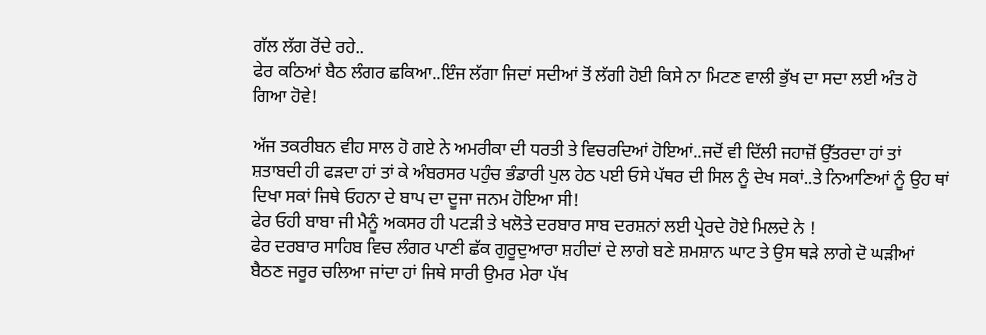ਗੱਲ ਲੱਗ ਰੋਂਦੇ ਰਹੇ..
ਫੇਰ ਕਠਿਆਂ ਬੈਠ ਲੰਗਰ ਛਕਿਆ..ਇੰਜ ਲੱਗਾ ਜਿਦਾਂ ਸਦੀਆਂ ਤੋਂ ਲੱਗੀ ਹੋਈ ਕਿਸੇ ਨਾ ਮਿਟਣ ਵਾਲੀ ਭੁੱਖ ਦਾ ਸਦਾ ਲਈ ਅੰਤ ਹੋ ਗਿਆ ਹੋਵੇ!

ਅੱਜ ਤਕਰੀਬਨ ਵੀਹ ਸਾਲ ਹੋ ਗਏ ਨੇ ਅਮਰੀਕਾ ਦੀ ਧਰਤੀ ਤੇ ਵਿਚਰਦਿਆਂ ਹੋਇਆਂ..ਜਦੋਂ ਵੀ ਦਿੱਲੀ ਜਹਾਜ਼ੋਂ ਉੱਤਰਦਾ ਹਾਂ ਤਾਂ ਸ਼ਤਾਬਦੀ ਹੀ ਫੜਦਾ ਹਾਂ ਤਾਂ ਕੇ ਅੰਬਰਸਰ ਪਹੁੰਚ ਭੰਡਾਰੀ ਪੁਲ ਹੇਠ ਪਈ ਓਸੇ ਪੱਥਰ ਦੀ ਸਿਲ ਨੂੰ ਦੇਖ ਸਕਾਂ..ਤੇ ਨਿਆਣਿਆਂ ਨੂੰ ਉਹ ਥਾਂ ਦਿਖਾ ਸਕਾਂ ਜਿਥੇ ਓਹਨਾ ਦੇ ਬਾਪ ਦਾ ਦੂਜਾ ਜਨਮ ਹੋਇਆ ਸੀ!
ਫੇਰ ਓਹੀ ਬਾਬਾ ਜੀ ਮੈਨੂੰ ਅਕਸਰ ਹੀ ਪਟੜੀ ਤੇ ਖਲੋਤੇ ਦਰਬਾਰ ਸਾਬ ਦਰਸ਼ਨਾਂ ਲਈ ਪ੍ਰੇਰਦੇ ਹੋਏ ਮਿਲਦੇ ਨੇ !
ਫੇਰ ਦਰਬਾਰ ਸਾਹਿਬ ਵਿਚ ਲੰਗਰ ਪਾਣੀ ਛੱਕ ਗੁਰੂਦੁਆਰਾ ਸ਼ਹੀਦਾਂ ਦੇ ਲਾਗੇ ਬਣੇ ਸ਼ਮਸ਼ਾਨ ਘਾਟ ਤੇ ਉਸ ਥੜੇ ਲਾਗੇ ਦੋ ਘੜੀਆਂ ਬੈਠਣ ਜਰੂਰ ਚਲਿਆ ਜਾਂਦਾ ਹਾਂ ਜਿਥੇ ਸਾਰੀ ਉਮਰ ਮੇਰਾ ਪੱਖ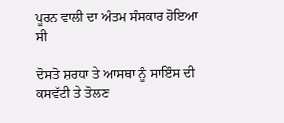ਪੂਰਨ ਵਾਲੀ ਦਾ ਅੰਤਮ ਸੰਸਕਾਰ ਹੋਇਆ ਸੀ

ਦੋਸਤੋ ਸ਼ਰਧਾ ਤੇ ਆਸਥਾ ਨੂੰ ਸਾਇੰਸ ਦੀ ਕਸਵੱਟੀ ਤੇ ਤੋਲਣ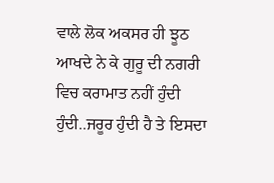ਵਾਲੇ ਲੋਕ ਅਕਸਰ ਹੀ ਝੂਠ ਆਖਦੇ ਨੇ ਕੇ ਗੁਰੂ ਦੀ ਨਗਰੀ ਵਿਚ ਕਰਾਮਾਤ ਨਹੀਂ ਹੁੰਦੀ ਹੁੰਦੀ..ਜਰੂਰ ਹੁੰਦੀ ਹੈ ਤੇ ਇਸਦਾ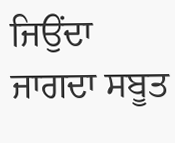ਜਿਉਂਦਾ ਜਾਗਦਾ ਸਬੂਤ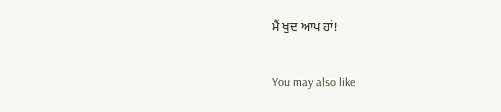ਮੈਂ ਖੁਦ ਆਪ ਹਾਂ!

You may also like